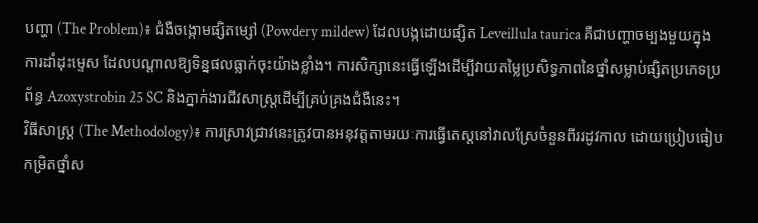បញ្ហា (The Problem)៖ ជំងឺចង្កោមផ្សិតម្សៅ (Powdery mildew) ដែលបង្កដោយផ្សិត Leveillula taurica គឺជាបញ្ហាចម្បងមួយក្នុងការដាំដុះម្ទេស ដែលបណ្តាលឱ្យទិន្នផលធ្លាក់ចុះយ៉ាងខ្លាំង។ ការសិក្សានេះធ្វើឡើងដើម្បីវាយតម្លៃប្រសិទ្ធភាពនៃថ្នាំសម្លាប់ផ្សិតប្រភេទប្រព័ន្ធ Azoxystrobin 25 SC និងភ្នាក់ងារជីវសាស្រ្តដើម្បីគ្រប់គ្រងជំងឺនេះ។
វិធីសាស្ត្រ (The Methodology)៖ ការស្រាវជ្រាវនេះត្រូវបានអនុវត្តតាមរយៈការធ្វើតេស្តនៅវាលស្រែចំនួនពីររដូវកាល ដោយប្រៀបធៀបកម្រិតថ្នាំស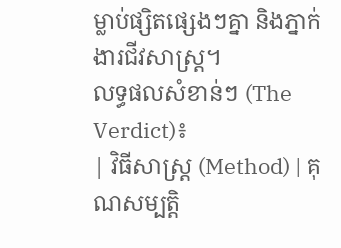ម្លាប់ផ្សិតផ្សេងៗគ្នា និងភ្នាក់ងារជីវសាស្រ្ត។
លទ្ធផលសំខាន់ៗ (The Verdict)៖
| វិធីសាស្ត្រ (Method) | គុណសម្បត្តិ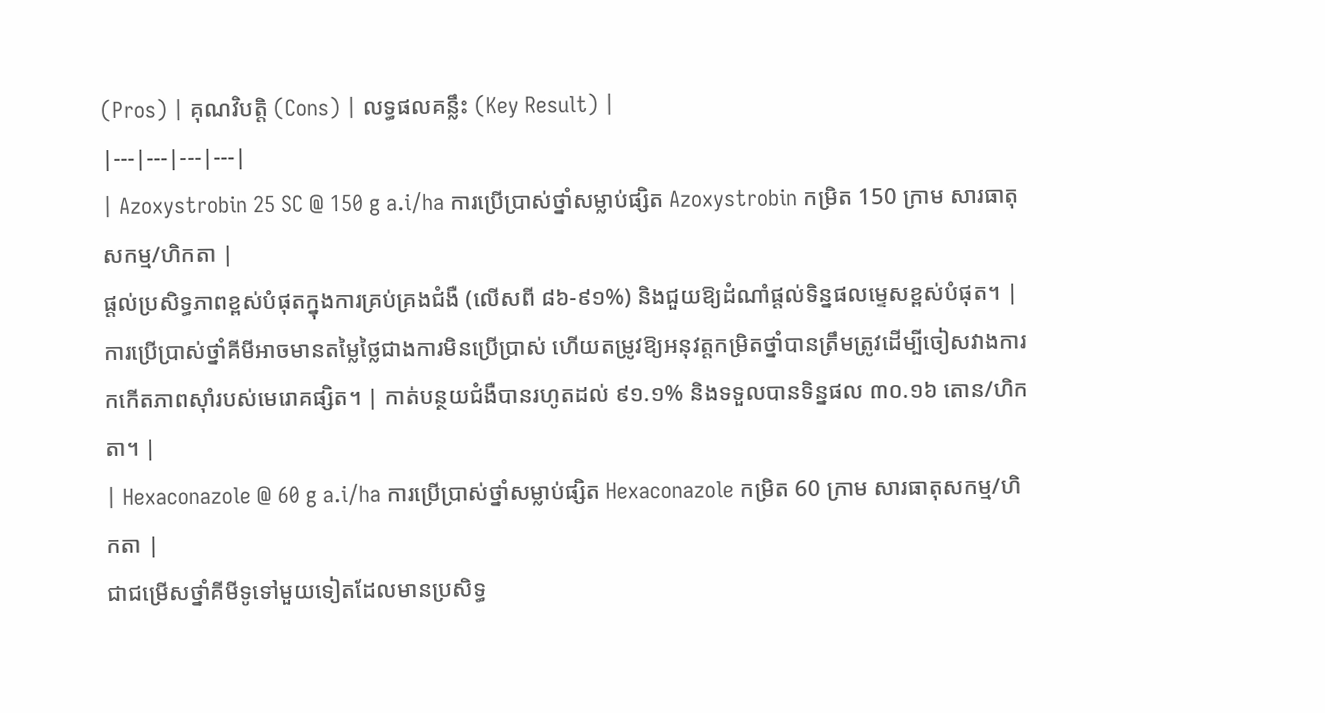(Pros) | គុណវិបត្តិ (Cons) | លទ្ធផលគន្លឹះ (Key Result) |
|---|---|---|---|
| Azoxystrobin 25 SC @ 150 g a.i/ha ការប្រើប្រាស់ថ្នាំសម្លាប់ផ្សិត Azoxystrobin កម្រិត 150 ក្រាម សារធាតុសកម្ម/ហិកតា |
ផ្តល់ប្រសិទ្ធភាពខ្ពស់បំផុតក្នុងការគ្រប់គ្រងជំងឺ (លើសពី ៨៦-៩១%) និងជួយឱ្យដំណាំផ្តល់ទិន្នផលម្ទេសខ្ពស់បំផុត។ | ការប្រើប្រាស់ថ្នាំគីមីអាចមានតម្លៃថ្លៃជាងការមិនប្រើប្រាស់ ហើយតម្រូវឱ្យអនុវត្តកម្រិតថ្នាំបានត្រឹមត្រូវដើម្បីចៀសវាងការកកើតភាពស៊ាំរបស់មេរោគផ្សិត។ | កាត់បន្ថយជំងឺបានរហូតដល់ ៩១.១% និងទទួលបានទិន្នផល ៣០.១៦ តោន/ហិកតា។ |
| Hexaconazole @ 60 g a.i/ha ការប្រើប្រាស់ថ្នាំសម្លាប់ផ្សិត Hexaconazole កម្រិត 60 ក្រាម សារធាតុសកម្ម/ហិកតា |
ជាជម្រើសថ្នាំគីមីទូទៅមួយទៀតដែលមានប្រសិទ្ធ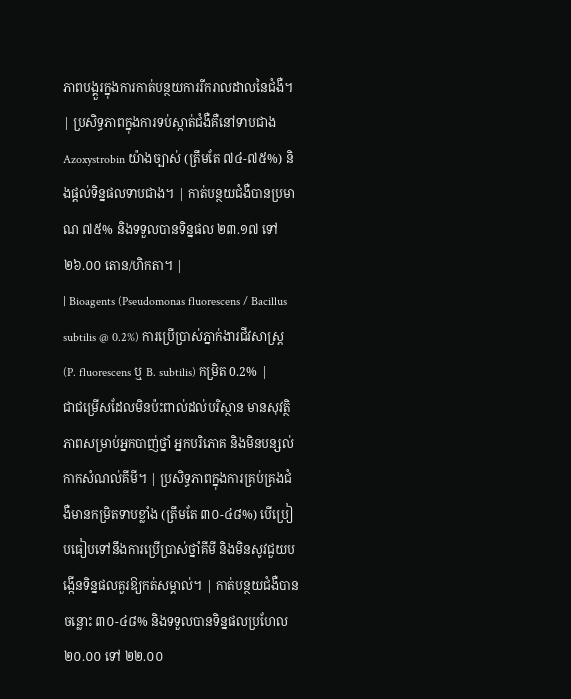ភាពបង្គួរក្នុងការកាត់បន្ថយការរីករាលដាលនៃជំងឺ។ | ប្រសិទ្ធភាពក្នុងការទប់ស្កាត់ជំងឺគឺនៅទាបជាង Azoxystrobin យ៉ាងច្បាស់ (ត្រឹមតែ ៧៤-៧៥%) និងផ្តល់ទិន្នផលទាបជាង។ | កាត់បន្ថយជំងឺបានប្រមាណ ៧៥% និងទទួលបានទិន្នផល ២៣.១៧ ទៅ ២៦.០០ តោន/ហិកតា។ |
| Bioagents (Pseudomonas fluorescens / Bacillus subtilis @ 0.2%) ការប្រើប្រាស់ភ្នាក់ងារជីវសាស្រ្ត (P. fluorescens ឬ B. subtilis) កម្រិត 0.2% |
ជាជម្រើសដែលមិនប៉ះពាល់ដល់បរិស្ថាន មានសុវត្ថិភាពសម្រាប់អ្នកបាញ់ថ្នាំ អ្នកបរិភោគ និងមិនបន្សល់កាកសំណល់គីមី។ | ប្រសិទ្ធភាពក្នុងការគ្រប់គ្រងជំងឺមានកម្រិតទាបខ្លាំង (ត្រឹមតែ ៣០-៤៨%) បើប្រៀបធៀបទៅនឹងការប្រើប្រាស់ថ្នាំគីមី និងមិនសូវជួយបង្កើនទិន្នផលគួរឱ្យកត់សម្គាល់។ | កាត់បន្ថយជំងឺបានចន្លោះ ៣០-៤៨% និងទទួលបានទិន្នផលប្រហែល ២០.០០ ទៅ ២២.០០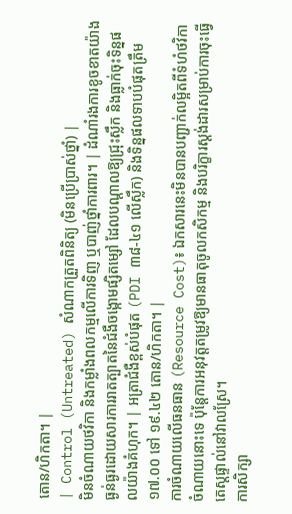តោន/ហិកតា។ |
| Control (Untreated) សំណាកត្រួតពិនិត្យ (មិនប្រើប្រាស់ថ្នាំ) |
មិនចំណាយថវិកា និងកម្លាំងពលកម្មលើការទិញ ឬបាញ់ថ្នាំការពារ។ | ដំណាំរងការខូចខាតយ៉ាងធ្ងន់ធ្ងរដោយសារការរាតត្បាតនៃជំងឺចង្កោមផ្សិតម្សៅ ដែលបណ្តាលឱ្យជ្រុះស្លឹក និងធ្លាក់ចុះទិន្នផលយ៉ាងគំហុក។ | អត្រាជំងឺខ្ពស់បំផុត (PDI ៣៨-៤១ លើស្លឹក) និងទិន្នផលទាបបំផុតត្រឹម ១៧.០០ ទៅ ១៩.៤២ តោន/ហិកតា។ |
ការចំណាយលើធនធាន (Resource Cost)៖ ឯកសារនេះមិនបានបញ្ជាក់លម្អិតពីទំហំថវិកាចំណាយនោះទេ ប៉ុន្តែការអនុវត្តតម្រូវឱ្យមានធាតុចូលកសិកម្ម និងបរិក្ខារស្តង់ដារសម្រាប់ការចុះធ្វើតេស្តផ្ទាល់នៅវាលស្រែ។
ការសិក្សា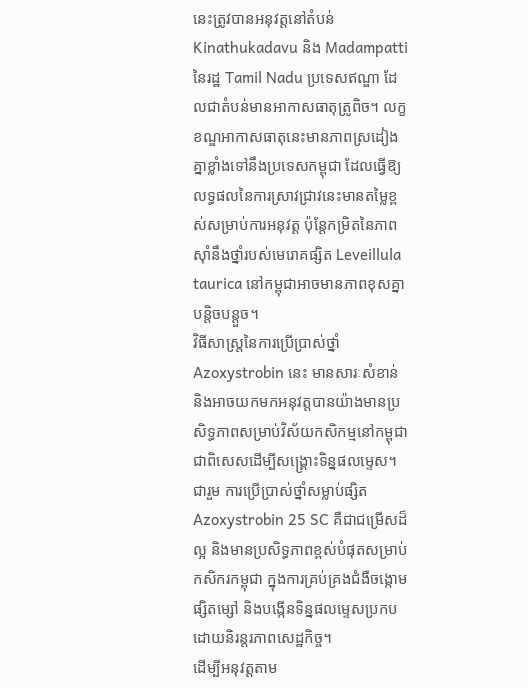នេះត្រូវបានអនុវត្តនៅតំបន់ Kinathukadavu និង Madampatti នៃរដ្ឋ Tamil Nadu ប្រទេសឥណ្ឌា ដែលជាតំបន់មានអាកាសធាតុត្រូពិច។ លក្ខខណ្ឌអាកាសធាតុនេះមានភាពស្រដៀងគ្នាខ្លាំងទៅនឹងប្រទេសកម្ពុជា ដែលធ្វើឱ្យលទ្ធផលនៃការស្រាវជ្រាវនេះមានតម្លៃខ្ពស់សម្រាប់ការអនុវត្ត ប៉ុន្តែកម្រិតនៃភាពស៊ាំនឹងថ្នាំរបស់មេរោគផ្សិត Leveillula taurica នៅកម្ពុជាអាចមានភាពខុសគ្នាបន្តិចបន្តួច។
វិធីសាស្រ្តនៃការប្រើប្រាស់ថ្នាំ Azoxystrobin នេះ មានសារៈសំខាន់ និងអាចយកមកអនុវត្តបានយ៉ាងមានប្រសិទ្ធភាពសម្រាប់វិស័យកសិកម្មនៅកម្ពុជា ជាពិសេសដើម្បីសង្គ្រោះទិន្នផលម្ទេស។
ជារួម ការប្រើប្រាស់ថ្នាំសម្លាប់ផ្សិត Azoxystrobin 25 SC គឺជាជម្រើសដ៏ល្អ និងមានប្រសិទ្ធភាពខ្ពស់បំផុតសម្រាប់កសិករកម្ពុជា ក្នុងការគ្រប់គ្រងជំងឺចង្កោមផ្សិតម្សៅ និងបង្កើនទិន្នផលម្ទេសប្រកបដោយនិរន្តរភាពសេដ្ឋកិច្ច។
ដើម្បីអនុវត្តតាម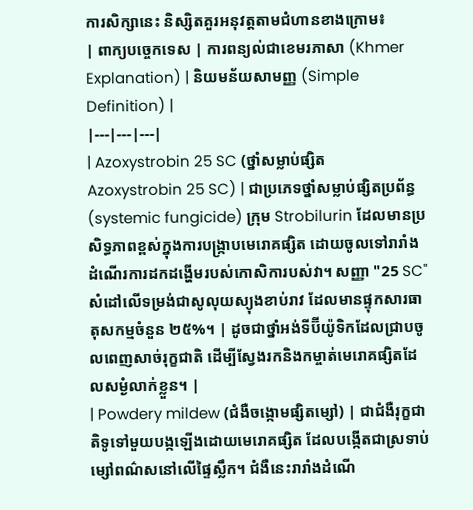ការសិក្សានេះ និស្សិតគួរអនុវត្តតាមជំហានខាងក្រោម៖
| ពាក្យបច្ចេកទេស | ការពន្យល់ជាខេមរភាសា (Khmer Explanation) | និយមន័យសាមញ្ញ (Simple Definition) |
|---|---|---|
| Azoxystrobin 25 SC (ថ្នាំសម្លាប់ផ្សិត Azoxystrobin 25 SC) | ជាប្រភេទថ្នាំសម្លាប់ផ្សិតប្រព័ន្ធ (systemic fungicide) ក្រុម Strobilurin ដែលមានប្រសិទ្ធភាពខ្ពស់ក្នុងការបង្ក្រាបមេរោគផ្សិត ដោយចូលទៅរារាំងដំណើរការដកដង្ហើមរបស់កោសិការបស់វា។ សញ្ញា "25 SC" សំដៅលើទម្រង់ជាសូលុយស្យុងខាប់រាវ ដែលមានផ្ទុកសារធាតុសកម្មចំនួន ២៥%។ | ដូចជាថ្នាំអង់ទីប៊ីយ៉ូទិកដែលជ្រាបចូលពេញសាច់រុក្ខជាតិ ដើម្បីស្វែងរកនិងកម្ចាត់មេរោគផ្សិតដែលសម្ងំលាក់ខ្លួន។ |
| Powdery mildew (ជំងឺចង្កោមផ្សិតម្សៅ) | ជាជំងឺរុក្ខជាតិទូទៅមួយបង្កឡើងដោយមេរោគផ្សិត ដែលបង្កើតជាស្រទាប់ម្សៅពណ៌សនៅលើផ្ទៃស្លឹក។ ជំងឺនេះរារាំងដំណើ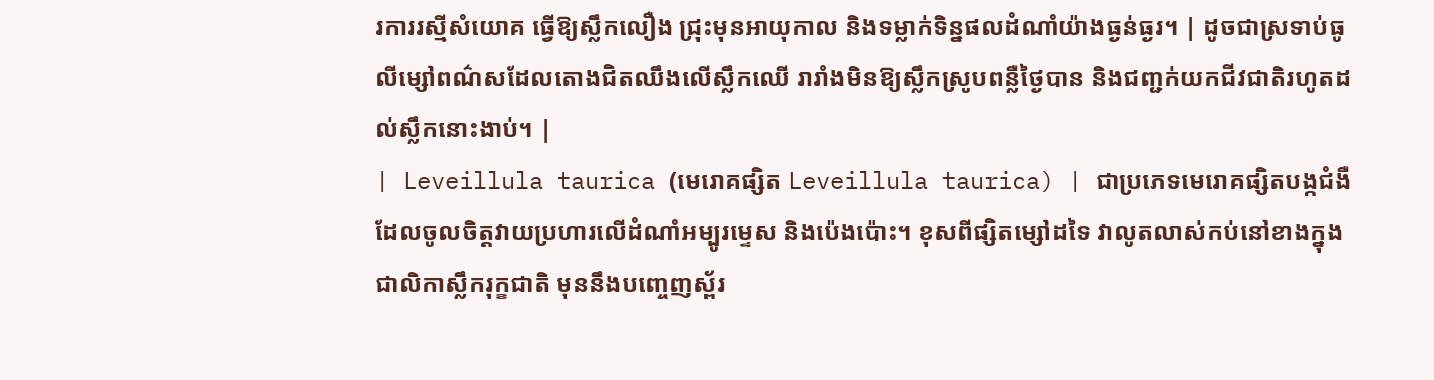រការរស្មីសំយោគ ធ្វើឱ្យស្លឹកលឿង ជ្រុះមុនអាយុកាល និងទម្លាក់ទិន្នផលដំណាំយ៉ាងធ្ងន់ធ្ងរ។ | ដូចជាស្រទាប់ធូលីម្សៅពណ៌សដែលតោងជិតឈឹងលើស្លឹកឈើ រារាំងមិនឱ្យស្លឹកស្រូបពន្លឺថ្ងៃបាន និងជញ្ជក់យកជីវជាតិរហូតដល់ស្លឹកនោះងាប់។ |
| Leveillula taurica (មេរោគផ្សិត Leveillula taurica) | ជាប្រភេទមេរោគផ្សិតបង្កជំងឺដែលចូលចិត្តវាយប្រហារលើដំណាំអម្បូរម្ទេស និងប៉េងប៉ោះ។ ខុសពីផ្សិតម្សៅដទៃ វាលូតលាស់កប់នៅខាងក្នុងជាលិកាស្លឹករុក្ខជាតិ មុននឹងបញ្ចេញស្ព័រ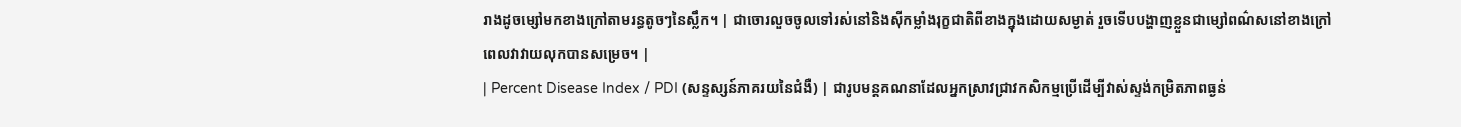រាងដូចម្សៅមកខាងក្រៅតាមរន្ធតូចៗនៃស្លឹក។ | ជាចោរលួចចូលទៅរស់នៅនិងស៊ីកម្លាំងរុក្ខជាតិពីខាងក្នុងដោយសម្ងាត់ រួចទើបបង្ហាញខ្លួនជាម្សៅពណ៌សនៅខាងក្រៅពេលវាវាយលុកបានសម្រេច។ |
| Percent Disease Index / PDI (សន្ទស្សន៍ភាគរយនៃជំងឺ) | ជារូបមន្តគណនាដែលអ្នកស្រាវជ្រាវកសិកម្មប្រើដើម្បីវាស់ស្ទង់កម្រិតភាពធ្ងន់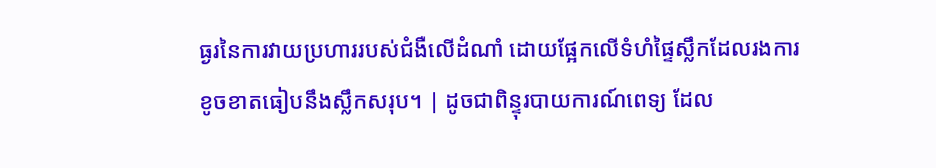ធ្ងរនៃការវាយប្រហាររបស់ជំងឺលើដំណាំ ដោយផ្អែកលើទំហំផ្ទៃស្លឹកដែលរងការខូចខាតធៀបនឹងស្លឹកសរុប។ | ដូចជាពិន្ទុរបាយការណ៍ពេទ្យ ដែល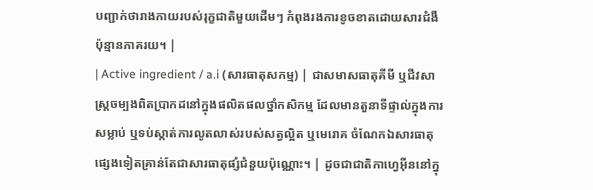បញ្ជាក់ថារាងកាយរបស់រុក្ខជាតិមួយដើមៗ កំពុងរងការខូចខាតដោយសារជំងឺប៉ុន្មានភាគរយ។ |
| Active ingredient / a.i (សារធាតុសកម្ម) | ជាសមាសធាតុគីមី ឬជីវសាស្រ្តចម្បងពិតប្រាកដនៅក្នុងផលិតផលថ្នាំកសិកម្ម ដែលមានតួនាទីផ្ទាល់ក្នុងការសម្លាប់ ឬទប់ស្កាត់ការលូតលាស់របស់សត្វល្អិត ឬមេរោគ ចំណែកឯសារធាតុផ្សេងទៀតគ្រាន់តែជាសារធាតុផ្សំជំនួយប៉ុណ្ណោះ។ | ដូចជាជាតិកាហ្វេអ៊ីននៅក្នុ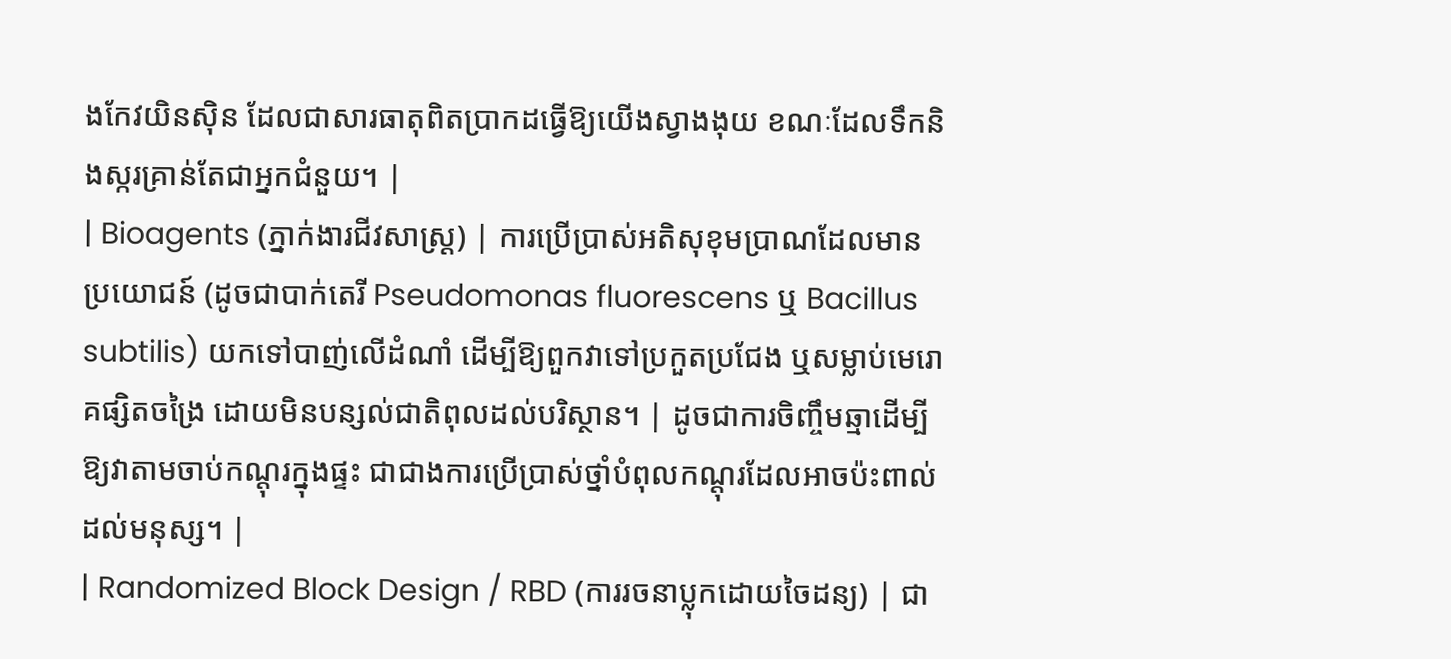ងកែវយិនស៊ិន ដែលជាសារធាតុពិតប្រាកដធ្វើឱ្យយើងស្វាងងុយ ខណៈដែលទឹកនិងស្ករគ្រាន់តែជាអ្នកជំនួយ។ |
| Bioagents (ភ្នាក់ងារជីវសាស្រ្ត) | ការប្រើប្រាស់អតិសុខុមប្រាណដែលមានប្រយោជន៍ (ដូចជាបាក់តេរី Pseudomonas fluorescens ឬ Bacillus subtilis) យកទៅបាញ់លើដំណាំ ដើម្បីឱ្យពួកវាទៅប្រកួតប្រជែង ឬសម្លាប់មេរោគផ្សិតចង្រៃ ដោយមិនបន្សល់ជាតិពុលដល់បរិស្ថាន។ | ដូចជាការចិញ្ចឹមឆ្មាដើម្បីឱ្យវាតាមចាប់កណ្តុរក្នុងផ្ទះ ជាជាងការប្រើប្រាស់ថ្នាំបំពុលកណ្តុរដែលអាចប៉ះពាល់ដល់មនុស្ស។ |
| Randomized Block Design / RBD (ការរចនាប្លុកដោយចៃដន្យ) | ជា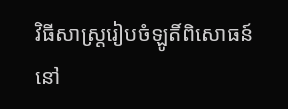វិធីសាស្ត្ររៀបចំឡូតិ៍ពិសោធន៍នៅ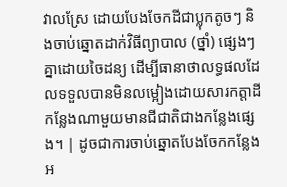វាលស្រែ ដោយបែងចែកដីជាប្លុកតូចៗ និងចាប់ឆ្នោតដាក់វិធីព្យាបាល (ថ្នាំ) ផ្សេងៗគ្នាដោយចៃដន្យ ដើម្បីធានាថាលទ្ធផលដែលទទួលបានមិនលម្អៀងដោយសារកត្តាដីកន្លែងណាមួយមានជីជាតិជាងកន្លែងផ្សេង។ | ដូចជាការចាប់ឆ្នោតបែងចែកកន្លែងអ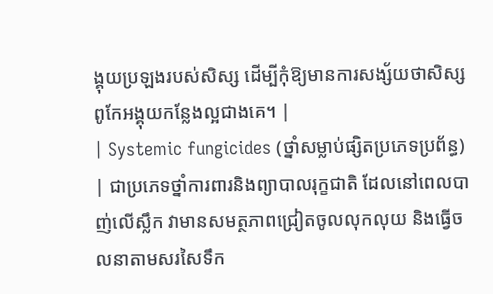ង្គុយប្រឡងរបស់សិស្ស ដើម្បីកុំឱ្យមានការសង្ស័យថាសិស្សពូកែអង្គុយកន្លែងល្អជាងគេ។ |
| Systemic fungicides (ថ្នាំសម្លាប់ផ្សិតប្រភេទប្រព័ន្ធ) | ជាប្រភេទថ្នាំការពារនិងព្យាបាលរុក្ខជាតិ ដែលនៅពេលបាញ់លើស្លឹក វាមានសមត្ថភាពជ្រៀតចូលលុកលុយ និងធ្វើចលនាតាមសរសៃទឹក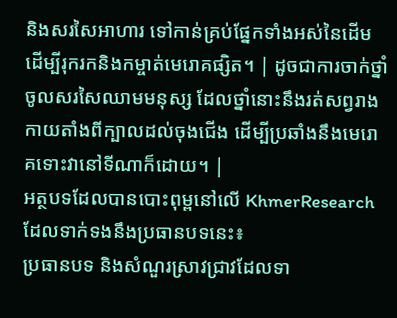និងសរសៃអាហារ ទៅកាន់គ្រប់ផ្នែកទាំងអស់នៃដើម ដើម្បីរុករកនិងកម្ចាត់មេរោគផ្សិត។ | ដូចជាការចាក់ថ្នាំចូលសរសៃឈាមមនុស្ស ដែលថ្នាំនោះនឹងរត់សព្វរាងកាយតាំងពីក្បាលដល់ចុងជើង ដើម្បីប្រឆាំងនឹងមេរោគទោះវានៅទីណាក៏ដោយ។ |
អត្ថបទដែលបានបោះពុម្ពនៅលើ KhmerResearch ដែលទាក់ទងនឹងប្រធានបទនេះ៖
ប្រធានបទ និងសំណួរស្រាវជ្រាវដែលទា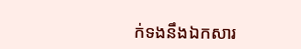ក់ទងនឹងឯកសារ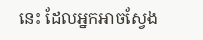នេះ ដែលអ្នកអាចស្វែង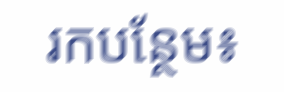រកបន្ថែម៖